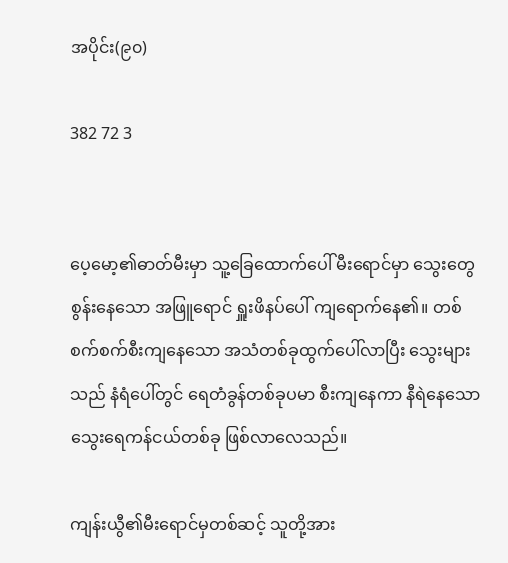အပိုင်း(၉၀)

382 72 3


ပေ့မော့၏ဓာတ်မီးမှာ သူ့ခြေထောက်ပေါ် မီးရောင်မှာ သွေးတွေစွန်းနေသော အဖြူရောင် ရှူးဖိနပ်ပေါ် ကျရောက်နေ၏။ တစ်စက်စက်စီးကျနေသော အသံတစ်ခုထွက်ပေါ်လာပြီး သွေးများသည် နံရံပေါ်တွင် ရေတံခွန်တစ်ခုပမာ စီးကျနေကာ နီရဲနေသော သွေးရေကန်ငယ်တစ်ခု ဖြစ်လာလေသည်။

ကျန်းယွီ၏မီးရောင်မှတစ်ဆင့် သူတို့အား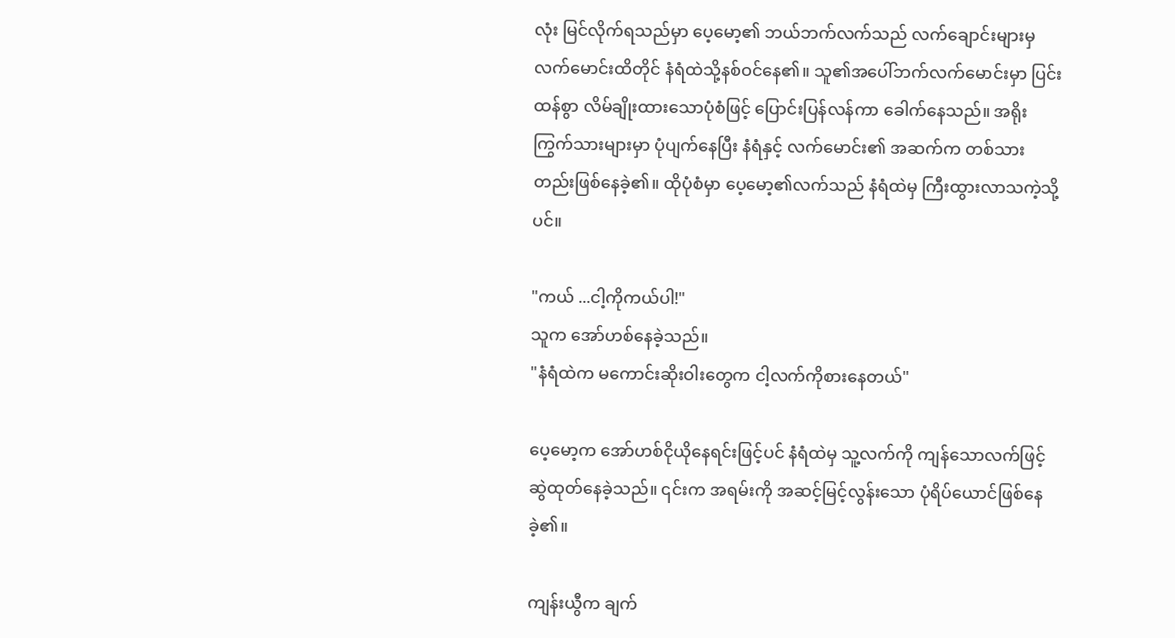လုံး မြင်လိုက်ရသည်မှာ ပေ့မော့၏ ဘယ်ဘက်လက်သည် လက်ချောင်းများမှ လက်မောင်းထိတိုင် နံရံထဲသို့နစ်ဝင်နေ၏။ သူ၏အပေါ်ဘက်လက်မောင်းမှာ ပြင်းထန်စွာ လိမ်ချိုးထားသောပုံစံဖြင့် ပြောင်းပြန်လန်ကာ ခေါက်နေသည်။ အရိုးကြွက်သားများမှာ ပုံပျက်နေပြီး နံရံနှင့် လက်မောင်း၏ အဆက်က တစ်သားတည်းဖြစ်နေခဲ့၏။ ထိုပုံစံမှာ ပေ့မော့၏လက်သည် နံရံထဲမှ ကြီးထွားလာသကဲ့သို့ပင်။

"ကယ် ...ငါ့ကိုကယ်ပါ!"
သူက အော်ဟစ်နေခဲ့သည်။
"နံရံထဲက မကောင်းဆိုးဝါးတွေက ငါ့လက်ကိုစားနေတယ်"

ပေ့မော့က အော်ဟစ်ငိုယိုနေရင်းဖြင့်ပင် နံရံထဲမှ သူ့လက်ကို ကျန်သောလက်ဖြင့် ဆွဲထုတ်နေခဲ့သည်။ ၎င်းက အရမ်းကို အဆင့်မြင့်လွန်းသော ပုံရိပ်ယောင်ဖြစ်နေခဲ့၏။

ကျန်းယွီက ချက်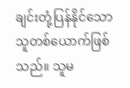ချင်းတုံ့ပြန်နိုင်သော သူတစ်ယောက်ဖြစ်သည်။ သူမ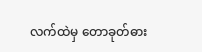လက်ထဲမှ တောခုတ်ဓား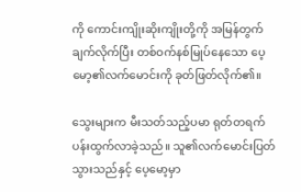ကို ကောင်းကျိုးဆိုးကျိုးတို့ကို အမြန်တွက်ချက်လိုက်ပြီး တစ်ဝက်နစ်မြုပ်နေသော ပေ့မော့၏လက်မောင်းကို ခုတ်ဖြတ်လိုက်၏။

သွေးများက မီးသတ်သည့်ပမာ ရုတ်တရက်ပန်းထွက်လာခဲ့သည်။ သူ၏လက်မောင်းပြတ်သွားသည်နှင့် ပေ့မော့မှာ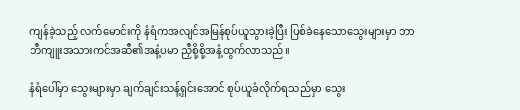ကျန်ခဲ့သည့် လက်မောင်းကို နံရံကအလျင်အမြန်စုပ်ယူသွားခဲ့ပြီး ပြစ်ခဲနေသောသွေးများမှာ ဘာဘီကျူးအသားကင်အဆီ၏အနံ့ပမာ ညှီစို့စို့အနံ့ထွက်လာသည်။

နံရံပေါ်မှာ သွေးများမှာ ချက်ချင်းသန့်ရှင်းအောင် စုပ်ယူခံလိုက်ရသည်မှာ သွေး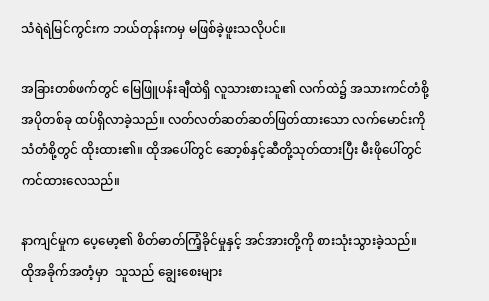သံရဲရဲမြင်ကွင်းက ဘယ်တုန်းကမှ မဖြစ်ခဲ့ဖူးသလိုပင်။

အခြားတစ်ဖက်တွင် မြေဖြူပန်းချီထဲရှိ လူသားစားသူ၏ လက်ထဲ၌ အသားကင်တံစို့အပိုတစ်ခု ထပ်ရှိလာခဲ့သည်။ လတ်လတ်ဆတ်ဆတ်ဖြတ်ထားသော လက်မောင်းကို သံတံစို့တွင် ထိုးထား၏။ ထိုအပေါ်တွင် ဆော့စ်နှင့်ဆီတို့သုတ်ထားပြီး မီးဖိုပေါ်တွင် ကင်ထားလေသည်။

နာကျင်မှုက ပေ့မော့၏ စိတ်ဓာတ်ကြံ့ခိုင်မှုနှင့် အင်အားတို့ကို စားသုံးသွားခဲ့သည်။ ထိုအခိုက်အတံ့မှာ  သူသည် ချွေးစေးများ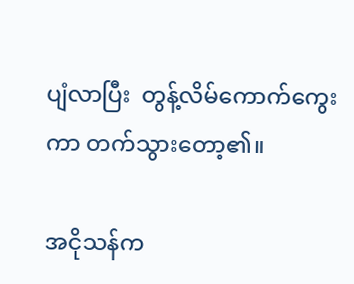ပျံလာပြီး  တွန့်လိမ်ကောက်ကွေးကာ တက်သွားတော့၏။

အငိုသန်က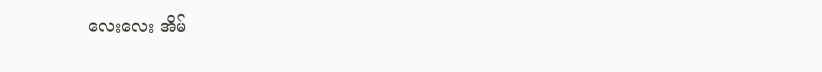လေးလေး အိမ်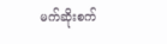မက်ဆိုးစက်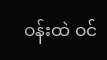ဝန်းထဲ ဝင်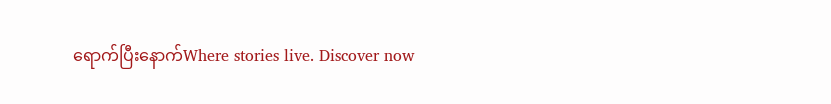ရောက်ပြီးနောက်Where stories live. Discover now